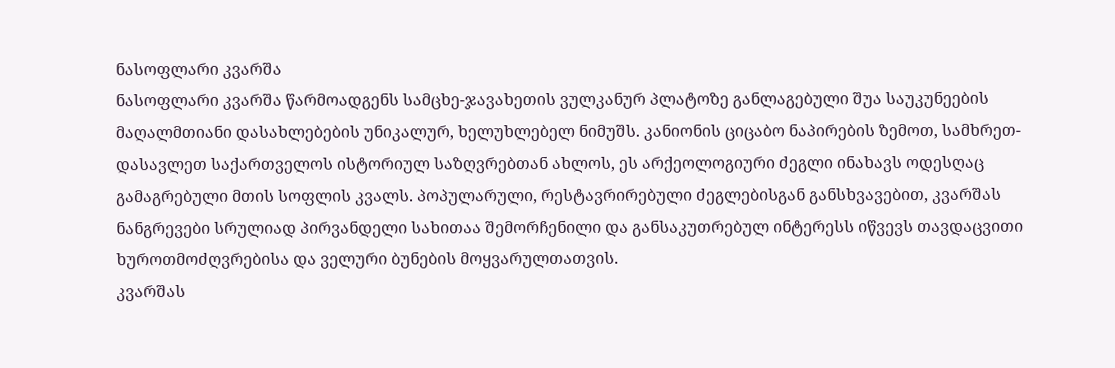ნასოფლარი კვარშა
ნასოფლარი კვარშა წარმოადგენს სამცხე-ჯავახეთის ვულკანურ პლატოზე განლაგებული შუა საუკუნეების მაღალმთიანი დასახლებების უნიკალურ, ხელუხლებელ ნიმუშს. კანიონის ციცაბო ნაპირების ზემოთ, სამხრეთ-დასავლეთ საქართველოს ისტორიულ საზღვრებთან ახლოს, ეს არქეოლოგიური ძეგლი ინახავს ოდესღაც გამაგრებული მთის სოფლის კვალს. პოპულარული, რესტავრირებული ძეგლებისგან განსხვავებით, კვარშას ნანგრევები სრულიად პირვანდელი სახითაა შემორჩენილი და განსაკუთრებულ ინტერესს იწვევს თავდაცვითი ხუროთმოძღვრებისა და ველური ბუნების მოყვარულთათვის.
კვარშას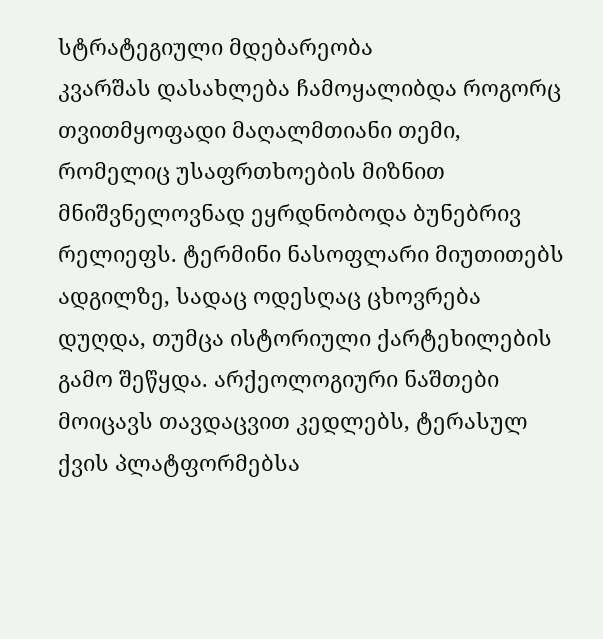სტრატეგიული მდებარეობა
კვარშას დასახლება ჩამოყალიბდა როგორც თვითმყოფადი მაღალმთიანი თემი, რომელიც უსაფრთხოების მიზნით მნიშვნელოვნად ეყრდნობოდა ბუნებრივ რელიეფს. ტერმინი ნასოფლარი მიუთითებს ადგილზე, სადაც ოდესღაც ცხოვრება დუღდა, თუმცა ისტორიული ქარტეხილების გამო შეწყდა. არქეოლოგიური ნაშთები მოიცავს თავდაცვით კედლებს, ტერასულ ქვის პლატფორმებსა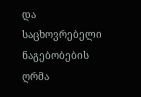და საცხოვრებელი ნაგებობების ღრმა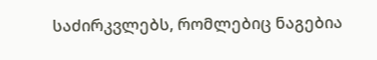საძირკვლებს, რომლებიც ნაგებია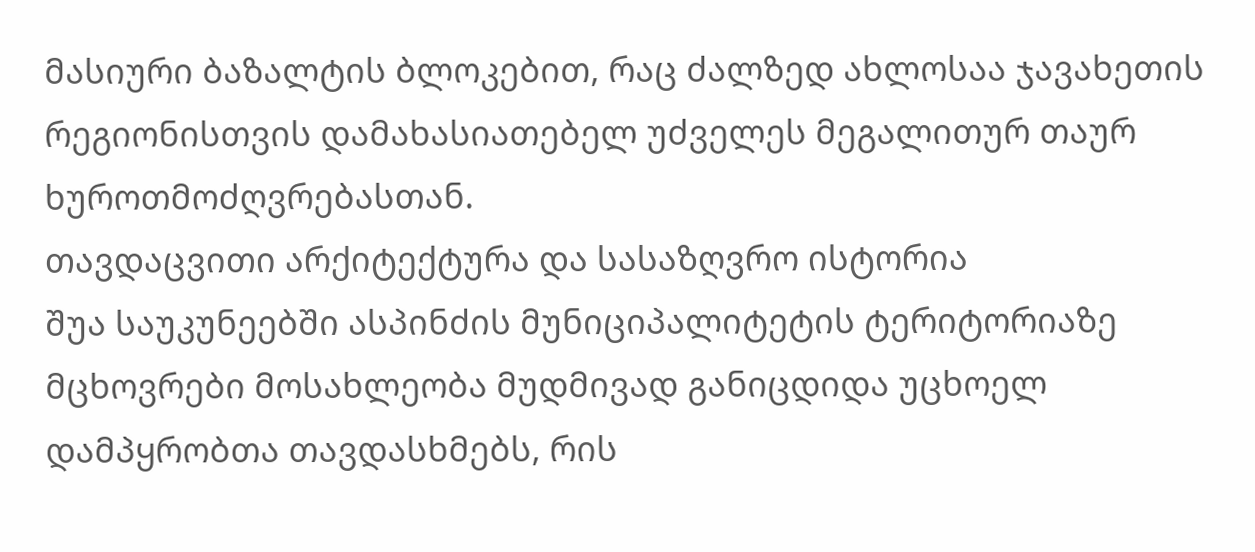მასიური ბაზალტის ბლოკებით, რაც ძალზედ ახლოსაა ჯავახეთის რეგიონისთვის დამახასიათებელ უძველეს მეგალითურ თაურ ხუროთმოძღვრებასთან.
თავდაცვითი არქიტექტურა და სასაზღვრო ისტორია
შუა საუკუნეებში ასპინძის მუნიციპალიტეტის ტერიტორიაზე მცხოვრები მოსახლეობა მუდმივად განიცდიდა უცხოელ დამპყრობთა თავდასხმებს, რის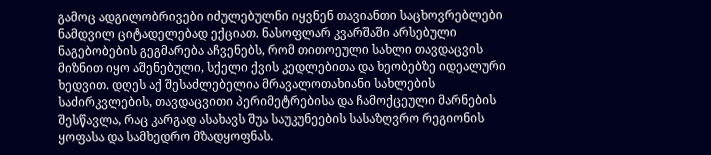გამოც ადგილობრივები იძულებულნი იყვნენ თავიანთი საცხოვრებლები ნამდვილ ციტადელებად ექციათ. ნასოფლარ კვარშაში არსებული ნაგებობების გეგმარება აჩვენებს, რომ თითოეული სახლი თავდაცვის მიზნით იყო აშენებული, სქელი ქვის კედლებითა და ხეობებზე იდეალური ხედვით. დღეს აქ შესაძლებელია მრავალოთახიანი სახლების საძირკვლების, თავდაცვითი პერიმეტრებისა და ჩამოქცეული მარნების შესწავლა, რაც კარგად ასახავს შუა საუკუნეების სასაზღვრო რეგიონის ყოფასა და სამხედრო მზადყოფნას.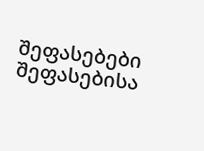შეფასებები
შეფასებისა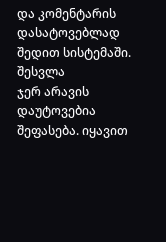და კომენტარის დასატოვებლად შედით სისტემაში. შესვლა
ჯერ არავის დაუტოვებია შეფასება. იყავით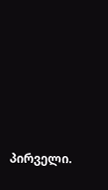პირველი.